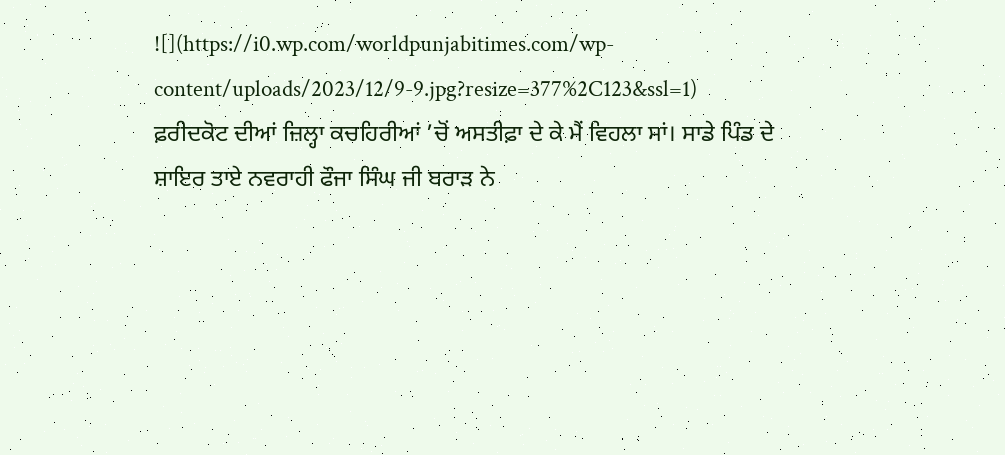![](https://i0.wp.com/worldpunjabitimes.com/wp-content/uploads/2023/12/9-9.jpg?resize=377%2C123&ssl=1)
ਫ਼ਰੀਦਕੋਟ ਦੀਆਂ ਜ਼ਿਲ੍ਹਾ ਕਚਹਿਰੀਆਂ ’ਚੋਂ ਅਸਤੀਫ਼ਾ ਦੇ ਕੇ ਮੈਂ ਵਿਹਲਾ ਸਾਂ। ਸਾਡੇ ਪਿੰਡ ਦੇ ਸ਼ਾਇਰ ਤਾਏ ਨਵਰਾਹੀ ਫੌਜਾ ਸਿੰਘ ਜੀ ਬਰਾੜ ਨੇ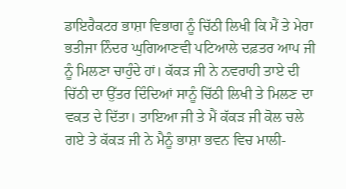ਡਾਇਰੈਕਟਰ ਭਾਸ਼ਾ ਵਿਭਾਗ ਨੂੰ ਚਿੱਠੀ ਲਿਖੀ ਕਿ ਮੈਂ ਤੇ ਮੇਰਾ ਭਤੀਜਾ ਨਿੰਦਰ ਘੁਗਿਆਣਵੀ ਪਟਿਆਲੇ ਦਫ਼ਤਰ ਆਪ ਜੀ ਨੂੰ ਮਿਲਣਾ ਚਾਹੁੰਦੇ ਹਾਂ। ਕੱਕੜ ਜੀ ਨੇ ਨਵਰਾਹੀ ਤਾਏ ਦੀ ਚਿੱਠੀ ਦਾ ਉੱਤਰ ਦਿੰਦਿਆਂ ਸਾਨੂੰ ਚਿੱਠੀ ਲਿਖੀ ਤੇ ਮਿਲਣ ਦਾ ਵਕਤ ਦੇ ਦਿੱਤਾ। ਤਾਇਆ ਜੀ ਤੇ ਮੈਂ ਕੱਕੜ ਜੀ ਕੋਲ ਚਲੇ ਗਏ ਤੇ ਕੱਕੜ ਜੀ ਨੇ ਮੈਨੂੰ ਭਾਸ਼ਾ ਭਵਨ ਵਿਚ ਮਾਲੀ-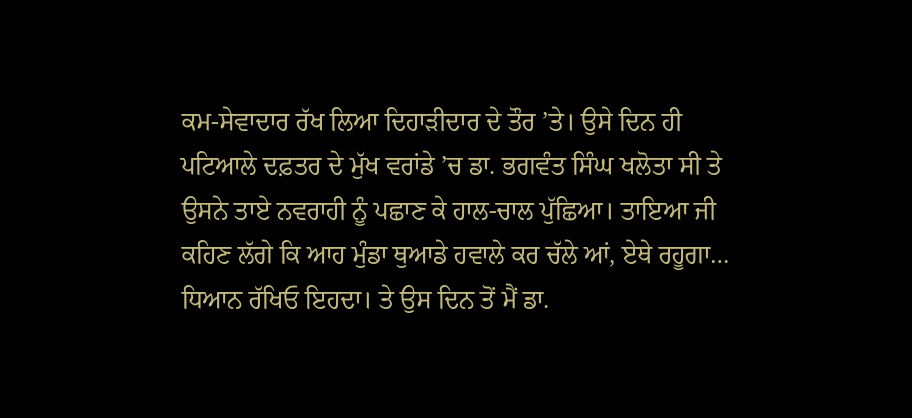ਕਮ-ਸੇਵਾਦਾਰ ਰੱਖ ਲਿਆ ਦਿਹਾੜੀਦਾਰ ਦੇ ਤੌਰ ’ਤੇ। ਉਸੇ ਦਿਨ ਹੀ ਪਟਿਆਲੇ ਦਫ਼ਤਰ ਦੇ ਮੁੱਖ ਵਰਾਂਡੇ ’ਚ ਡਾ. ਭਗਵੰਤ ਸਿੰਘ ਖਲੋਤਾ ਸੀ ਤੇ ਉਸਨੇ ਤਾਏ ਨਵਰਾਹੀ ਨੂੰ ਪਛਾਣ ਕੇ ਹਾਲ-ਚਾਲ ਪੁੱਛਿਆ। ਤਾਇਆ ਜੀ ਕਹਿਣ ਲੱਗੇ ਕਿ ਆਹ ਮੁੰਡਾ ਥੁਆਡੇ ਹਵਾਲੇ ਕਰ ਚੱਲੇ ਆਂ, ਏਥੇ ਰਹੂਗਾ… ਧਿਆਨ ਰੱਖਿਓ ਇਹਦਾ। ਤੇ ਉਸ ਦਿਨ ਤੋਂ ਮੈਂ ਡਾ.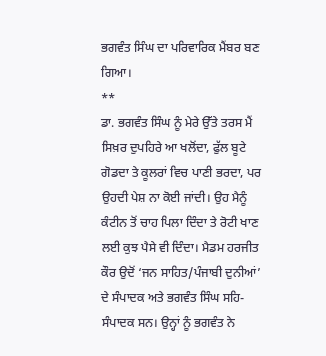ਭਗਵੰਤ ਸਿੰਘ ਦਾ ਪਰਿਵਾਰਿਕ ਮੈਂਬਰ ਬਣ ਗਿਆ।
**
ਡਾ. ਭਗਵੰਤ ਸਿੰਘ ਨੂੰ ਮੇਰੇ ਉੱਤੇ ਤਰਸ ਮੈਂ ਸਿਖ਼ਰ ਦੁਪਹਿਰੇ ਆ ਖਲੋਂਦਾ, ਫੁੱਲ ਬੂਟੇ ਗੋਡਦਾ ਤੇ ਕੂਲਰਾਂ ਵਿਚ ਪਾਣੀ ਭਰਦਾ, ਪਰ ਉਹਦੀ ਪੇਸ਼ ਨਾ ਕੋਈ ਜਾਂਦੀ। ਉਹ ਮੈਨੂੰ ਕੰਟੀਨ ਤੋਂ ਚਾਹ ਪਿਲਾ ਦਿੰਦਾ ਤੇ ਰੋਟੀ ਖਾਣ ਲਈ ਕੁਝ ਪੈਸੇ ਵੀ ਦਿੰਦਾ। ਮੈਡਮ ਹਰਜੀਤ ਕੌਰ ਉਦੋਂ ‘ਜਨ ਸਾਹਿਤ/ਪੰਜਾਬੀ ਦੁਨੀਆਂ’ ਦੇ ਸੰਪਾਦਕ ਅਤੇ ਭਗਵੰਤ ਸਿੰਘ ਸਹਿ-ਸੰਪਾਦਕ ਸਨ। ਉਨ੍ਹਾਂ ਨੂੰ ਭਗਵੰਤ ਨੇ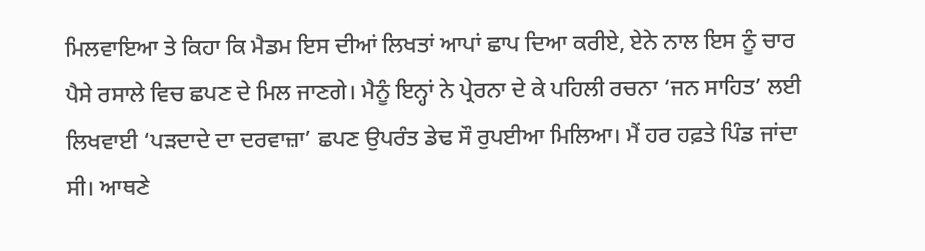ਮਿਲਵਾਇਆ ਤੇ ਕਿਹਾ ਕਿ ਮੈਡਮ ਇਸ ਦੀਆਂ ਲਿਖਤਾਂ ਆਪਾਂ ਛਾਪ ਦਿਆ ਕਰੀਏ, ਏਨੇ ਨਾਲ ਇਸ ਨੂੰ ਚਾਰ ਪੈਸੇ ਰਸਾਲੇ ਵਿਚ ਛਪਣ ਦੇ ਮਿਲ ਜਾਣਗੇ। ਮੈਨੂੰ ਇਨ੍ਹਾਂ ਨੇ ਪ੍ਰੇਰਨਾ ਦੇ ਕੇ ਪਹਿਲੀ ਰਚਨਾ ‘ਜਨ ਸਾਹਿਤ’ ਲਈ ਲਿਖਵਾਈ ‘ਪੜਦਾਦੇ ਦਾ ਦਰਵਾਜ਼ਾ’ ਛਪਣ ਉਪਰੰਤ ਡੇਢ ਸੌ ਰੁਪਈਆ ਮਿਲਿਆ। ਮੈਂ ਹਰ ਹਫ਼ਤੇ ਪਿੰਡ ਜਾਂਦਾ ਸੀ। ਆਥਣੇ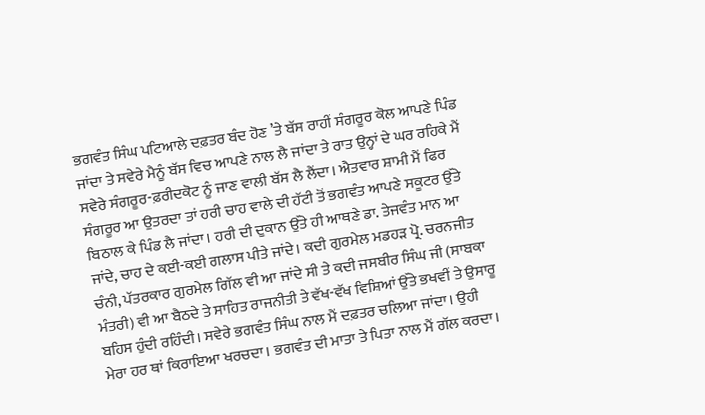ਭਗਵੰਤ ਸਿੰਘ ਪਟਿਆਲੇ ਦਫ਼ਤਰ ਬੰਦ ਹੋਣ ’ਤੇ ਬੱਸ ਰਾਹੀਂ ਸੰਗਰੂਰ ਕੋਲ ਆਪਣੇ ਪਿੰਡ ਜਾਂਦਾ ਤੇ ਸਵੇਰੇ ਮੈਨੂੰ ਬੱਸ ਵਿਚ ਆਪਣੇ ਨਾਲ ਲੈ ਜਾਂਦਾ ਤੇ ਰਾਤ ਉਨ੍ਹਾਂ ਦੇ ਘਰ ਰਹਿਕੇ ਮੈਂ ਸਵੇਰੇ ਸੰਗਰੂਰ-ਫ਼ਰੀਦਕੋਟ ਨੂੰ ਜਾਣ ਵਾਲੀ ਬੱਸ ਲੈ ਲੈਂਦਾ। ਐਤਵਾਰ ਸ਼ਾਮੀ ਮੈਂ ਫਿਰ ਸੰਗਰੂਰ ਆ ਉਤਰਦਾ ਤਾਂ ਹਰੀ ਚਾਹ ਵਾਲੇ ਦੀ ਹੱਟੀ ਤੋਂ ਭਗਵੰਤ ਆਪਣੇ ਸਕੂਟਰ ਉੱਤੇ ਬਿਠਾਲ ਕੇ ਪਿੰਡ ਲੈ ਜਾਂਦਾ। ਹਰੀ ਦੀ ਦੁਕਾਨ ਉੱਤੇ ਹੀ ਆਥਣੇ ਡਾ. ਤੇਜਵੰਤ ਮਾਨ ਆ ਜਾਂਦੇ, ਚਾਹ ਦੇ ਕਈ-ਕਈ ਗਲਾਸ ਪੀਤੇ ਜਾਂਦੇ। ਕਦੀ ਗੁਰਮੇਲ ਮਡਹੜ ਪ੍ਰੋ. ਚਰਨਜੀਤ ਚੰਨੀ, ਪੱਤਰਕਾਰ ਗੁਰਮੇਲ ਗਿੱਲ ਵੀ ਆ ਜਾਂਦੇ ਸੀ ਤੇ ਕਦੀ ਜਸਬੀਰ ਸਿੰਘ ਜੀ (ਸਾਬਕਾ ਮੰਤਰੀ) ਵੀ ਆ ਬੈਠਦੇ ਤੇ ਸਾਹਿਤ ਰਾਜਨੀਤੀ ਤੇ ਵੱਖ-ਵੱਖ ਵਿਸ਼ਿਆਂ ਉੱਤੇ ਭਖਵੀਂ ਤੇ ਉਸਾਰੂ ਬਹਿਸ ਹੁੰਦੀ ਰਹਿੰਦੀ। ਸਵੇਰੇ ਭਗਵੰਤ ਸਿੰਘ ਨਾਲ ਮੈਂ ਦਫ਼ਤਰ ਚਲਿਆ ਜਾਂਦਾ। ਉਹੀ ਮੇਰਾ ਹਰ ਥਾਂ ਕਿਰਾਇਆ ਖਰਚਦਾ। ਭਗਵੰਤ ਦੀ ਮਾਤਾ ਤੇ ਪਿਤਾ ਨਾਲ ਮੈਂ ਗੱਲ ਕਰਦਾ।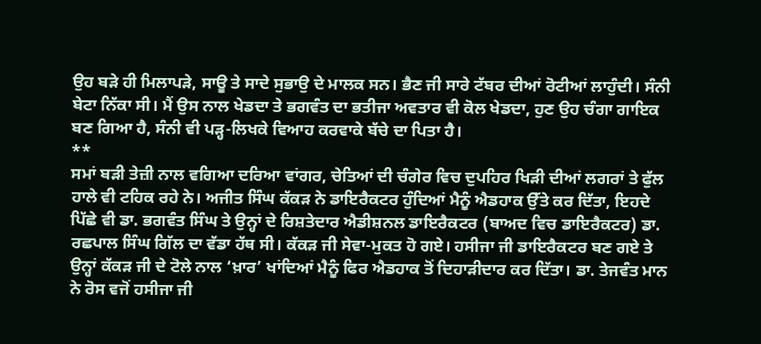ਉਹ ਬੜੇ ਹੀ ਮਿਲਾਪੜੇ, ਸਾਊ ਤੇ ਸਾਦੇ ਸੁਭਾਉ ਦੇ ਮਾਲਕ ਸਨ। ਭੈਣ ਜੀ ਸਾਰੇ ਟੱਬਰ ਦੀਆਂ ਰੋਟੀਆਂ ਲਾਹੁੰਦੀ। ਸੰਨੀ ਬੇਟਾ ਨਿੱਕਾ ਸੀ। ਮੈਂ ਉਸ ਨਾਲ ਖੇਡਦਾ ਤੇ ਭਗਵੰਤ ਦਾ ਭਤੀਜਾ ਅਵਤਾਰ ਵੀ ਕੋਲ ਖੇਡਦਾ, ਹੁਣ ਉਹ ਚੰਗਾ ਗਾਇਕ ਬਣ ਗਿਆ ਹੈ, ਸੰਨੀ ਵੀ ਪੜ੍ਹ-ਲਿਖਕੇ ਵਿਆਹ ਕਰਵਾਕੇ ਬੱਚੇ ਦਾ ਪਿਤਾ ਹੈ।
**
ਸਮਾਂ ਬੜੀ ਤੇਜ਼ੀ ਨਾਲ ਵਗਿਆ ਦਰਿਆ ਵਾਂਗਰ, ਚੇਤਿਆਂ ਦੀ ਚੰਗੇਰ ਵਿਚ ਦੁਪਹਿਰ ਖਿੜੀ ਦੀਆਂ ਲਗਰਾਂ ਤੇ ਫੁੱਲ ਹਾਲੇ ਵੀ ਟਹਿਕ ਰਹੇ ਨੇ। ਅਜੀਤ ਸਿੰਘ ਕੱਕੜ ਨੇ ਡਾਇਰੈਕਟਰ ਹੁੰਦਿਆਂ ਮੈਨੂੰ ਐਡਹਾਕ ਉੱਤੇ ਕਰ ਦਿੱਤਾ, ਇਹਦੇ ਪਿੱਛੇ ਵੀ ਡਾ. ਭਗਵੰਤ ਸਿੰਘ ਤੇ ਉਨ੍ਹਾਂ ਦੇ ਰਿਸ਼ਤੇਦਾਰ ਐਡੀਸ਼ਨਲ ਡਾਇਰੈਕਟਰ (ਬਾਅਦ ਵਿਚ ਡਾਇਰੈਕਟਰ) ਡਾ. ਰਛਪਾਲ ਸਿੰਘ ਗਿੱਲ ਦਾ ਵੱਡਾ ਹੱਥ ਸੀ। ਕੱਕੜ ਜੀ ਸੇਵਾ-ਮੁਕਤ ਹੋ ਗਏ। ਹਸੀਜਾ ਜੀ ਡਾਇਰੈਕਟਰ ਬਣ ਗਏ ਤੇ ਉਨ੍ਹਾਂ ਕੱਕੜ ਜੀ ਦੇ ਟੋਲੇ ਨਾਲ ‘ਖ਼ਾਰ’ ਖਾਂਦਿਆਂ ਮੈਨੂੰ ਫਿਰ ਐਡਹਾਕ ਤੋਂ ਦਿਹਾੜੀਦਾਰ ਕਰ ਦਿੱਤਾ। ਡਾ. ਤੇਜਵੰਤ ਮਾਨ ਨੇ ਰੋਸ ਵਜੋਂ ਹਸੀਜਾ ਜੀ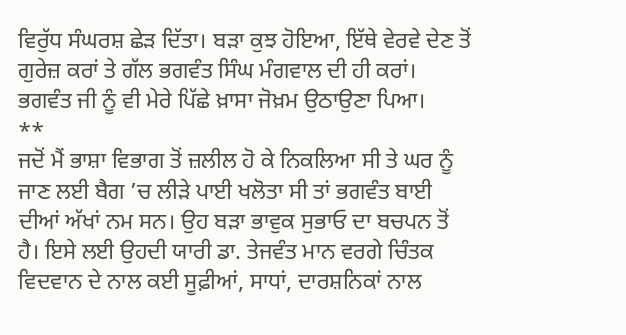ਵਿਰੁੱਧ ਸੰਘਰਸ਼ ਛੇੜ ਦਿੱਤਾ। ਬੜਾ ਕੁਝ ਹੋਇਆ, ਇੱਥੇ ਵੇਰਵੇ ਦੇਣ ਤੋਂ ਗੁਰੇਜ਼ ਕਰਾਂ ਤੇ ਗੱਲ ਭਗਵੰਤ ਸਿੰਘ ਮੰਗਵਾਲ ਦੀ ਹੀ ਕਰਾਂ। ਭਗਵੰਤ ਜੀ ਨੂੰ ਵੀ ਮੇਰੇ ਪਿੱਛੇ ਖ਼ਾਸਾ ਜੋਖ਼ਮ ਉਠਾਉਣਾ ਪਿਆ।
**
ਜਦੋਂ ਮੈਂ ਭਾਸ਼ਾ ਵਿਭਾਗ ਤੋਂ ਜ਼ਲੀਲ ਹੋ ਕੇ ਨਿਕਲਿਆ ਸੀ ਤੇ ਘਰ ਨੂੰ ਜਾਣ ਲਈ ਬੈਗ ’ਚ ਲੀੜੇ ਪਾਈ ਖਲੋਤਾ ਸੀ ਤਾਂ ਭਗਵੰਤ ਬਾਈ ਦੀਆਂ ਅੱਖਾਂ ਨਮ ਸਨ। ਉਹ ਬੜਾ ਭਾਵੁਕ ਸੁਭਾਓ ਦਾ ਬਚਪਨ ਤੋਂ ਹੈ। ਇਸੇ ਲਈ ਉਹਦੀ ਯਾਰੀ ਡਾ. ਤੇਜਵੰਤ ਮਾਨ ਵਰਗੇ ਚਿੰਤਕ ਵਿਦਵਾਨ ਦੇ ਨਾਲ ਕਈ ਸੂਫ਼ੀਆਂ, ਸਾਧਾਂ, ਦਾਰਸ਼ਨਿਕਾਂ ਨਾਲ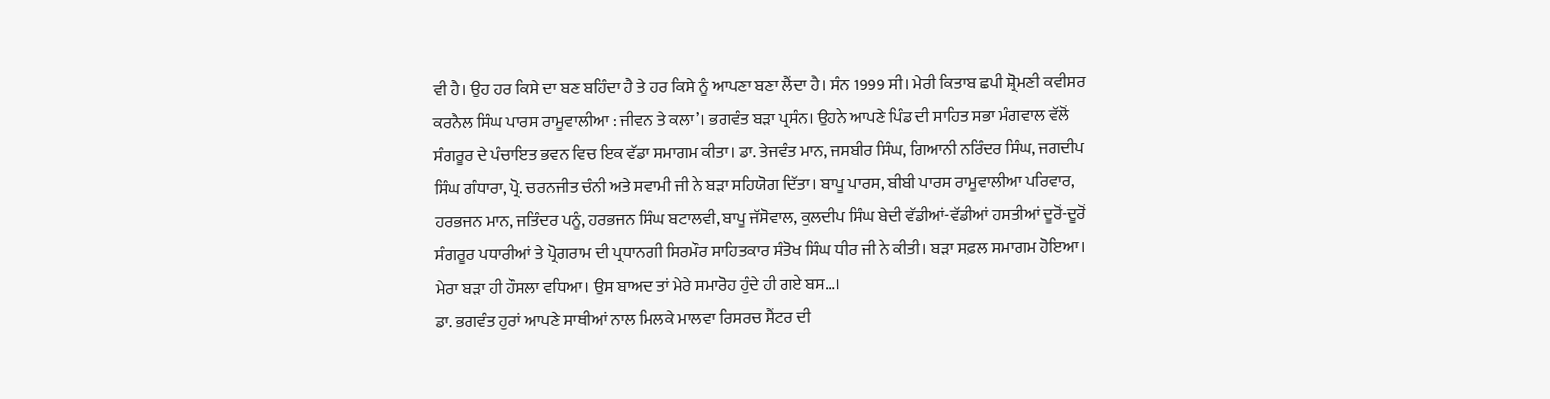ਵੀ ਹੈ। ਉਹ ਹਰ ਕਿਸੇ ਦਾ ਬਣ ਬਹਿੰਦਾ ਹੈ ਤੇ ਹਰ ਕਿਸੇ ਨੂੰ ਆਪਣਾ ਬਣਾ ਲੈਂਦਾ ਹੈ। ਸੰਨ 1999 ਸੀ। ਮੇਰੀ ਕਿਤਾਬ ਛਪੀ ਸ਼੍ਰੋਮਣੀ ਕਵੀਸਰ ਕਰਨੈਲ ਸਿੰਘ ਪਾਰਸ ਰਾਮੂਵਾਲੀਆ : ਜੀਵਨ ਤੇ ਕਲਾ’। ਭਗਵੰਤ ਬੜਾ ਪ੍ਰਸੰਨ। ਉਹਨੇ ਆਪਣੇ ਪਿੰਡ ਦੀ ਸਾਹਿਤ ਸਭਾ ਮੰਗਵਾਲ ਵੱਲੋਂ ਸੰਗਰੂਰ ਦੇ ਪੰਚਾਇਤ ਭਵਨ ਵਿਚ ਇਕ ਵੱਡਾ ਸਮਾਗਮ ਕੀਤਾ। ਡਾ. ਤੇਜਵੰਤ ਮਾਨ, ਜਸਬੀਰ ਸਿੰਘ, ਗਿਆਨੀ ਨਰਿੰਦਰ ਸਿੰਘ, ਜਗਦੀਪ ਸਿੰਘ ਗੰਧਾਰਾ, ਪ੍ਰੋ. ਚਰਨਜੀਤ ਚੰਨੀ ਅਤੇ ਸਵਾਮੀ ਜੀ ਨੇ ਬੜਾ ਸਹਿਯੋਗ ਦਿੱਤਾ। ਬਾਪੂ ਪਾਰਸ, ਬੀਬੀ ਪਾਰਸ ਰਾਮੂਵਾਲੀਆ ਪਰਿਵਾਰ, ਹਰਭਜਨ ਮਾਨ, ਜਤਿੰਦਰ ਪਨੂੰ, ਹਰਭਜਨ ਸਿੰਘ ਬਟਾਲਵੀ, ਬਾਪੂ ਜੱਸੋਵਾਲ, ਕੁਲਦੀਪ ਸਿੰਘ ਬੇਦੀ ਵੱਡੀਆਂ-ਵੱਡੀਆਂ ਹਸਤੀਆਂ ਦੂਰੋਂ-ਦੂਰੋਂ ਸੰਗਰੂਰ ਪਧਾਰੀਆਂ ਤੇ ਪ੍ਰੋਗਰਾਮ ਦੀ ਪ੍ਰਧਾਨਗੀ ਸਿਰਮੌਰ ਸਾਹਿਤਕਾਰ ਸੰਤੋਖ ਸਿੰਘ ਧੀਰ ਜੀ ਨੇ ਕੀਤੀ। ਬੜਾ ਸਫ਼ਲ ਸਮਾਗਮ ਹੋਇਆ। ਮੇਰਾ ਬੜਾ ਹੀ ਹੌਸਲਾ ਵਧਿਆ। ਉਸ ਬਾਅਦ ਤਾਂ ਮੇਰੇ ਸਮਾਰੋਹ ਹੁੰਦੇ ਹੀ ਗਏ ਬਸ…।
ਡਾ. ਭਗਵੰਤ ਹੁਰਾਂ ਆਪਣੇ ਸਾਥੀਆਂ ਨਾਲ ਮਿਲਕੇ ਮਾਲਵਾ ਰਿਸਰਚ ਸੈਂਟਰ ਦੀ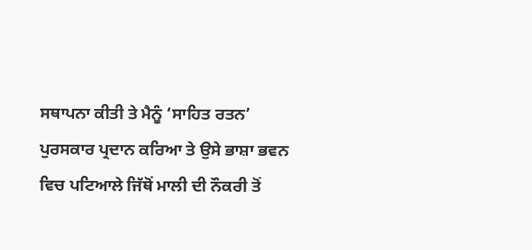ਸਥਾਪਨਾ ਕੀਤੀ ਤੇ ਮੈਨੂੰ ‘ਸਾਹਿਤ ਰਤਨ’ ਪੁਰਸਕਾਰ ਪ੍ਰਦਾਨ ਕਰਿਆ ਤੇ ਉਸੇ ਭਾਸ਼ਾ ਭਵਨ ਵਿਚ ਪਟਿਆਲੇ ਜਿੱਥੋਂ ਮਾਲੀ ਦੀ ਨੌਕਰੀ ਤੋਂ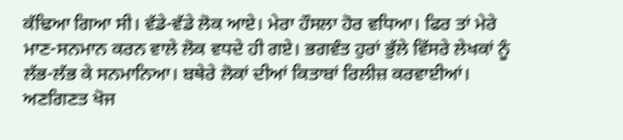ਕੱਢਿਆ ਗਿਆ ਸੀ। ਵੱਡੇ-ਵੱਡੇ ਲੋਕ ਆਏ। ਮੇਰਾ ਹੌਸਲਾ ਹੋਰ ਵਧਿਆ। ਫਿਰ ਤਾਂ ਮੇਰੇ ਮਾਣ-ਸਨਮਾਨ ਕਰਨ ਵਾਲੇ ਲੋਕ ਵਧਦੇ ਹੀ ਗਏ। ਭਗਵੰਤ ਹੁਰਾਂ ਭੁੱਲੇ ਵਿੱਸਰੇ ਲੇਖਕਾਂ ਨੂੰ ਲੱਭ-ਲੱਭ ਕੇ ਸਨਮਾਨਿਆ। ਬਥੇਰੇ ਲੋਕਾਂ ਦੀਆਂ ਕਿਤਾਬਾਂ ਰਿਲੀਜ਼ ਕਰਵਾਈਆਂ। ਅਣਗਿਣਤ ਖੋਜ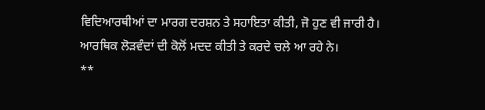ਵਿਦਿਆਰਥੀਆਂ ਦਾ ਮਾਰਗ ਦਰਸ਼ਨ ਤੇ ਸਹਾਇਤਾ ਕੀਤੀ, ਜੋ ਹੁਣ ਵੀ ਜਾਰੀ ਹੈ। ਆਰਥਿਕ ਲੋੜਵੰਦਾਂ ਦੀ ਕੋਲੋਂ ਮਦਦ ਕੀਤੀ ਤੇ ਕਰਦੇ ਚਲੇ ਆ ਰਹੇ ਨੇ।
**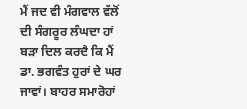ਮੈਂ ਜਦ ਵੀ ਮੰਗਵਾਲ ਵੱਲੋਂ ਦੀ ਸੰਗਰੂਰ ਲੰਘਦਾ ਹਾਂ ਬੜਾ ਦਿਲ ਕਰਦੈ ਕਿ ਮੈਂ ਡਾ. ਭਗਵੰਤ ਹੁਰਾਂ ਦੇ ਘਰ ਜਾਵਾਂ। ਬਾਹਰ ਸਮਾਰੋਹਾਂ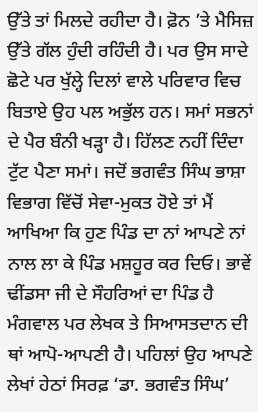ਉੱਤੇ ਤਾਂ ਮਿਲਦੇ ਰਹੀਦਾ ਹੈ। ਫ਼ੋਨ ’ਤੇ ਮੈਸਿਜ਼ ਉੱਤੇ ਗੱਲ ਹੁੰਦੀ ਰਹਿੰਦੀ ਹੈ। ਪਰ ਉਸ ਸਾਦੇ ਛੋਟੇ ਪਰ ਖੁੱਲ੍ਹੇ ਦਿਲਾਂ ਵਾਲੇ ਪਰਿਵਾਰ ਵਿਚ ਬਿਤਾਏ ਉਹ ਪਲ ਅਭੁੱਲ ਹਨ। ਸਮਾਂ ਸਭਨਾਂ ਦੇ ਪੈਰ ਬੰਨੀ ਖੜ੍ਹਾ ਹੈ। ਹਿੱਲਣ ਨਹੀਂ ਦਿੰਦਾ ਟੁੱਟ ਪੈਣਾ ਸਮਾਂ। ਜਦੋਂ ਭਗਵੰਤ ਸਿੰਘ ਭਾਸ਼ਾ ਵਿਭਾਗ ਵਿੱਚੋਂ ਸੇਵਾ-ਮੁਕਤ ਹੋਏ ਤਾਂ ਮੈਂ ਆਖਿਆ ਕਿ ਹੁਣ ਪਿੰਡ ਦਾ ਨਾਂ ਆਪਣੇ ਨਾਂ ਨਾਲ ਲਾ ਕੇ ਪਿੰਡ ਮਸ਼ਹੂਰ ਕਰ ਦਿਓ। ਭਾਵੇਂ ਢੀਂਡਸਾ ਜੀ ਦੇ ਸੌਹਰਿਆਂ ਦਾ ਪਿੰਡ ਹੈ ਮੰਗਵਾਲ ਪਰ ਲੇਖਕ ਤੇ ਸਿਆਸਤਦਾਨ ਦੀ ਥਾਂ ਆਪੋ-ਆਪਣੀ ਹੈ। ਪਹਿਲਾਂ ਉਹ ਆਪਣੇ ਲੇਖਾਂ ਹੇਠਾਂ ਸਿਰਫ਼ ‘ਡਾ. ਭਗਵੰਤ ਸਿੰਘ’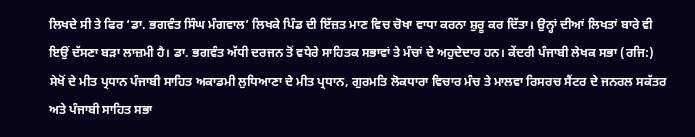ਲਿਖਦੇ ਸੀ ਤੇ ਫਿਰ ‘ਡਾ. ਭਗਵੰਤ ਸਿੰਘ ਮੰਗਵਾਲ’ ਲਿਖਕੇ ਪਿੰਡ ਦੀ ਇੱਜ਼ਤ ਮਾਣ ਵਿਚ ਚੋਖਾ ਵਾਧਾ ਕਰਨਾ ਸ਼ੁਰੂ ਕਰ ਦਿੱਤਾ। ਉਨ੍ਹਾਂ ਦੀਆਂ ਲਿਖਤਾਂ ਬਾਰੇ ਵੀ ਇਉਂ ਦੱਸਣਾ ਬੜਾ ਲਾਜ਼ਮੀ ਹੈ। ਡਾ. ਭਗਵੰਤ ਅੱਧੀ ਦਰਜਨ ਤੋਂ ਵਧੇਰੇ ਸਾਹਿਤਕ ਸਭਾਵਾਂ ਤੇ ਮੰਚਾਂ ਦੇ ਅਹੁਦੇਦਾਰ ਹਨ। ਕੇਂਦਰੀ ਪੰਜਾਬੀ ਲੇਖਕ ਸਭਾ (ਰਜਿ:) ਸੇਖੋਂ ਦੇ ਮੀਤ ਪ੍ਰਧਾਨ ਪੰਜਾਬੀ ਸਾਹਿਤ ਅਕਾਡਮੀ ਲੁਧਿਆਣਾ ਦੇ ਮੀਤ ਪ੍ਰਧਾਨ, ਗੁਰਮਤਿ ਲੋਕਧਾਰਾ ਵਿਚਾਰ ਮੰਚ ਤੇ ਮਾਲਵਾ ਰਿਸਰਚ ਸੈਂਟਰ ਦੇ ਜਨਰਲ ਸਕੱਤਰ ਅਤੇ ਪੰਜਾਬੀ ਸਾਹਿਤ ਸਭਾ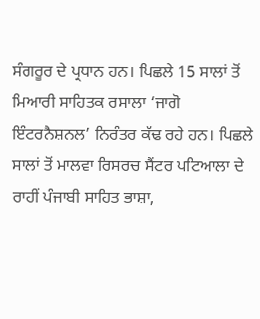ਸੰਗਰੂਰ ਦੇ ਪ੍ਰਧਾਨ ਹਨ। ਪਿਛਲੇ 15 ਸਾਲਾਂ ਤੋਂ ਮਿਆਰੀ ਸਾਹਿਤਕ ਰਸਾਲਾ ‘ਜਾਗੋ ਇੰਟਰਨੈਸ਼ਨਲ’ ਨਿਰੰਤਰ ਕੱਢ ਰਹੇ ਹਨ। ਪਿਛਲੇ ਸਾਲਾਂ ਤੋਂ ਮਾਲਵਾ ਰਿਸਰਚ ਸੈਂਟਰ ਪਟਿਆਲਾ ਦੇ ਰਾਹੀਂ ਪੰਜਾਬੀ ਸਾਹਿਤ ਭਾਸ਼ਾ,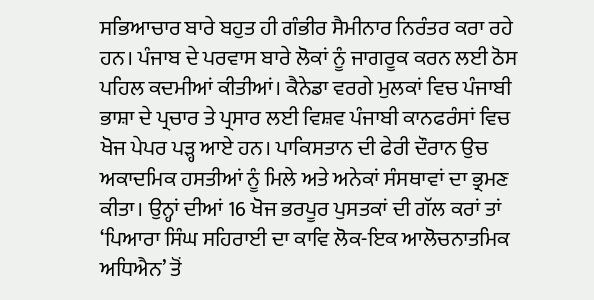ਸਭਿਆਚਾਰ ਬਾਰੇ ਬਹੁਤ ਹੀ ਗੰਭੀਰ ਸੈਮੀਨਾਰ ਨਿਰੰਤਰ ਕਰਾ ਰਹੇ ਹਨ। ਪੰਜਾਬ ਦੇ ਪਰਵਾਸ ਬਾਰੇ ਲੋਕਾਂ ਨੂੰ ਜਾਗਰੂਕ ਕਰਨ ਲਈ ਠੋਸ ਪਹਿਲ ਕਦਮੀਆਂ ਕੀਤੀਆਂ। ਕੈਨੇਡਾ ਵਰਗੇ ਮੁਲਕਾਂ ਵਿਚ ਪੰਜਾਬੀ ਭਾਸ਼ਾ ਦੇ ਪ੍ਰਚਾਰ ਤੇ ਪ੍ਰਸਾਰ ਲਈ ਵਿਸ਼ਵ ਪੰਜਾਬੀ ਕਾਨਫਰੰਸਾਂ ਵਿਚ ਖੋਜ ਪੇਪਰ ਪੜ੍ਹ ਆਏ ਹਨ। ਪਾਕਿਸਤਾਨ ਦੀ ਫੇਰੀ ਦੌਰਾਨ ਉਚ ਅਕਾਦਮਿਕ ਹਸਤੀਆਂ ਨੂੰ ਮਿਲੇ ਅਤੇ ਅਨੇਕਾਂ ਸੰਸਥਾਵਾਂ ਦਾ ਭ੍ਰਮਣ ਕੀਤਾ। ਉਨ੍ਹਾਂ ਦੀਆਂ 16 ਖੋਜ ਭਰਪੂਰ ਪੁਸਤਕਾਂ ਦੀ ਗੱਲ ਕਰਾਂ ਤਾਂ ‘ਪਿਆਰਾ ਸਿੰਘ ਸਹਿਰਾਈ ਦਾ ਕਾਵਿ ਲੋਕ-ਇਕ ਆਲੋਚਨਾਤਮਿਕ ਅਧਿਐਨ’ ਤੋਂ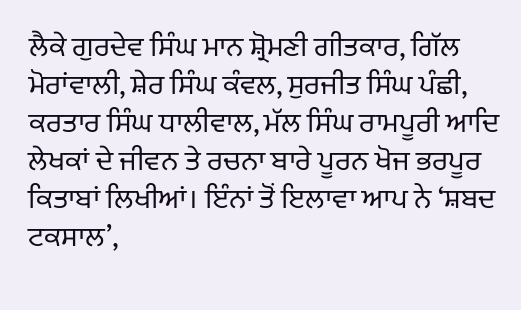ਲੈਕੇ ਗੁਰਦੇਵ ਸਿੰਘ ਮਾਨ ਸ਼੍ਰੋਮਣੀ ਗੀਤਕਾਰ, ਗਿੱਲ ਮੋਰਾਂਵਾਲੀ, ਸ਼ੇਰ ਸਿੰਘ ਕੰਵਲ, ਸੁਰਜੀਤ ਸਿੰਘ ਪੰਛੀ, ਕਰਤਾਰ ਸਿੰਘ ਧਾਲੀਵਾਲ, ਮੱਲ ਸਿੰਘ ਰਾਮਪੂਰੀ ਆਦਿ ਲੇਖਕਾਂ ਦੇ ਜੀਵਨ ਤੇ ਰਚਨਾ ਬਾਰੇ ਪੂਰਨ ਖੋਜ ਭਰਪੂਰ ਕਿਤਾਬਾਂ ਲਿਖੀਆਂ। ਇੰਨਾਂ ਤੋਂ ਇਲਾਵਾ ਆਪ ਨੇ ‘ਸ਼ਬਦ ਟਕਸਾਲ’,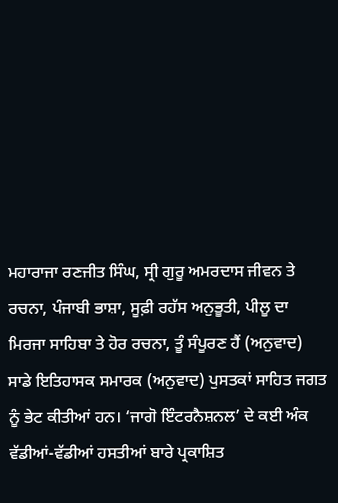ਮਹਾਰਾਜਾ ਰਣਜੀਤ ਸਿੰਘ, ਸ੍ਰੀ ਗੁਰੂ ਅਮਰਦਾਸ ਜੀਵਨ ਤੇ ਰਚਨਾ, ਪੰਜਾਬੀ ਭਾਸ਼ਾ, ਸੂਫ਼ੀ ਰਹੱਸ ਅਨੁਭੂਤੀ, ਪੀਲੂ ਦਾ ਮਿਰਜਾ ਸਾਹਿਬਾ ਤੇ ਹੋਰ ਰਚਨਾ, ਤੂੰ ਸੰਪੂਰਣ ਹੈਂ (ਅਨੁਵਾਦ) ਸਾਡੇ ਇਤਿਹਾਸਕ ਸਮਾਰਕ (ਅਨੁਵਾਦ) ਪੁਸਤਕਾਂ ਸਾਹਿਤ ਜਗਤ ਨੂੰ ਭੇਟ ਕੀਤੀਆਂ ਹਨ। ‘ਜਾਗੋ ਇੰਟਰਨੈਸ਼ਨਲ’ ਦੇ ਕਈ ਅੰਕ ਵੱਡੀਆਂ-ਵੱਡੀਆਂ ਹਸਤੀਆਂ ਬਾਰੇ ਪ੍ਰਕਾਸ਼ਿਤ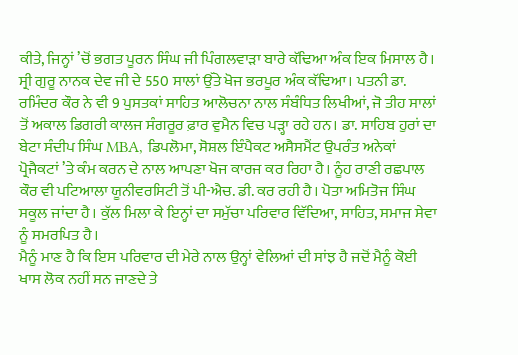ਕੀਤੇ, ਜਿਨ੍ਹਾਂ ’ਚੋਂ ਭਗਤ ਪੂਰਨ ਸਿੰਘ ਜੀ ਪਿੰਗਲਵਾੜਾ ਬਾਰੇ ਕੱਢਿਆ ਅੰਕ ਇਕ ਮਿਸਾਲ ਹੈ। ਸ੍ਰੀ ਗੁਰੂ ਨਾਨਕ ਦੇਵ ਜੀ ਦੇ 550 ਸਾਲਾਂ ਉੱਤੇ ਖੋਜ ਭਰਪੂਰ ਅੰਕ ਕੱਢਿਆ। ਪਤਨੀ ਡਾ. ਰਮਿੰਦਰ ਕੌਰ ਨੇ ਵੀ 9 ਪੁਸਤਕਾਂ ਸਾਹਿਤ ਆਲੋਚਨਾ ਨਾਲ ਸੰਬੰਧਿਤ ਲਿਖੀਆਂ, ਜੋ ਤੀਹ ਸਾਲਾਂ ਤੋਂ ਅਕਾਲ ਡਿਗਰੀ ਕਾਲਜ ਸੰਗਰੂਰ ਫ਼ਾਰ ਵੁਮੈਨ ਵਿਚ ਪੜ੍ਹਾ ਰਹੇ ਹਨ। ਡਾ. ਸਾਹਿਬ ਹੁਰਾਂ ਦਾ ਬੇਟਾ ਸੰਦੀਪ ਸਿੰਘ MBA, ਡਿਪਲੋਮਾ, ਸੋਸ਼ਲ ਇੰਪੈਕਟ ਅਸੈਸਮੈਂਟ ਉਪਰੰਤ ਅਨੇਕਾਂ ਪ੍ਰੋਜੈਕਟਾਂ ’ਤੇ ਕੰਮ ਕਰਨ ਦੇ ਨਾਲ ਆਪਣਾ ਖੋਜ ਕਾਰਜ ਕਰ ਰਿਹਾ ਹੈ। ਨੂੰਹ ਰਾਣੀ ਰਛਪਾਲ ਕੌਰ ਵੀ ਪਟਿਆਲਾ ਯੂਨੀਵਰਸਿਟੀ ਤੋਂ ਪੀ-ਐਚ. ਡੀ. ਕਰ ਰਹੀ ਹੈ। ਪੋਤਾ ਅਮਿਤੋਜ ਸਿੰਘ ਸਕੂਲ ਜਾਂਦਾ ਹੈ। ਕੁੱਲ ਮਿਲਾ ਕੇ ਇਨ੍ਹਾਂ ਦਾ ਸਮੁੱਚਾ ਪਰਿਵਾਰ ਵਿੱਦਿਆ, ਸਾਹਿਤ, ਸਮਾਜ ਸੇਵਾ ਨੂੰ ਸਮਰਪਿਤ ਹੈ।
ਮੈਨੂੰ ਮਾਣ ਹੈ ਕਿ ਇਸ ਪਰਿਵਾਰ ਦੀ ਮੇਰੇ ਨਾਲ ਉਨ੍ਹਾਂ ਵੇਲਿਆਂ ਦੀ ਸਾਂਝ ਹੈ ਜਦੋਂ ਮੈਨੂੰ ਕੋਈ ਖਾਸ ਲੋਕ ਨਹੀਂ ਸਨ ਜਾਣਦੇ ਤੇ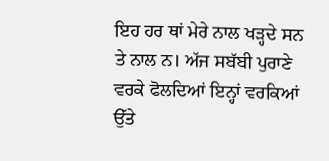ਇਹ ਹਰ ਥਾਂ ਮੇਰੇ ਨਾਲ ਖੜ੍ਹਦੇ ਸਨ ਤੇ ਨਾਲ ਨ। ਅੱਜ ਸਬੱਬੀ ਪੁਰਾਣੇ ਵਰਕੇ ਫੋਲਦਿਆਂ ਇਨ੍ਹਾਂ ਵਰਕਿਆਂ ਉੱਤੇ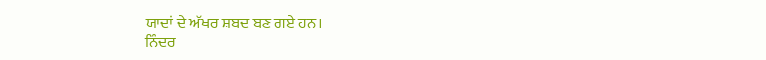ਯਾਦਾਂ ਦੇ ਅੱਖਰ ਸ਼ਬਦ ਬਣ ਗਏ ਹਨ।
ਨਿੰਦਰ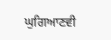ਘੁਗਿਆਣਵੀ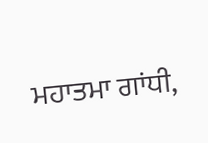ਮਹਾਤਮਾ ਗਾਂਧੀ,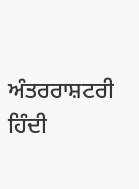ਅੰਤਰਰਾਸ਼ਟਰੀ ਹਿੰਦੀ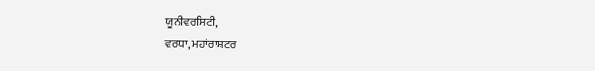ਯੂਨੀਵਰਸਿਟੀ,
ਵਰਧਾ, ਮਹਾਂਰਾਸ਼ਟਰ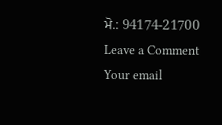ਮੋ.: 94174-21700
Leave a Comment
Your email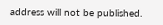address will not be published.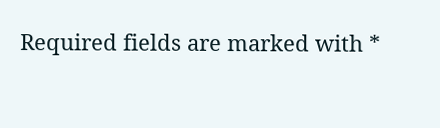Required fields are marked with *